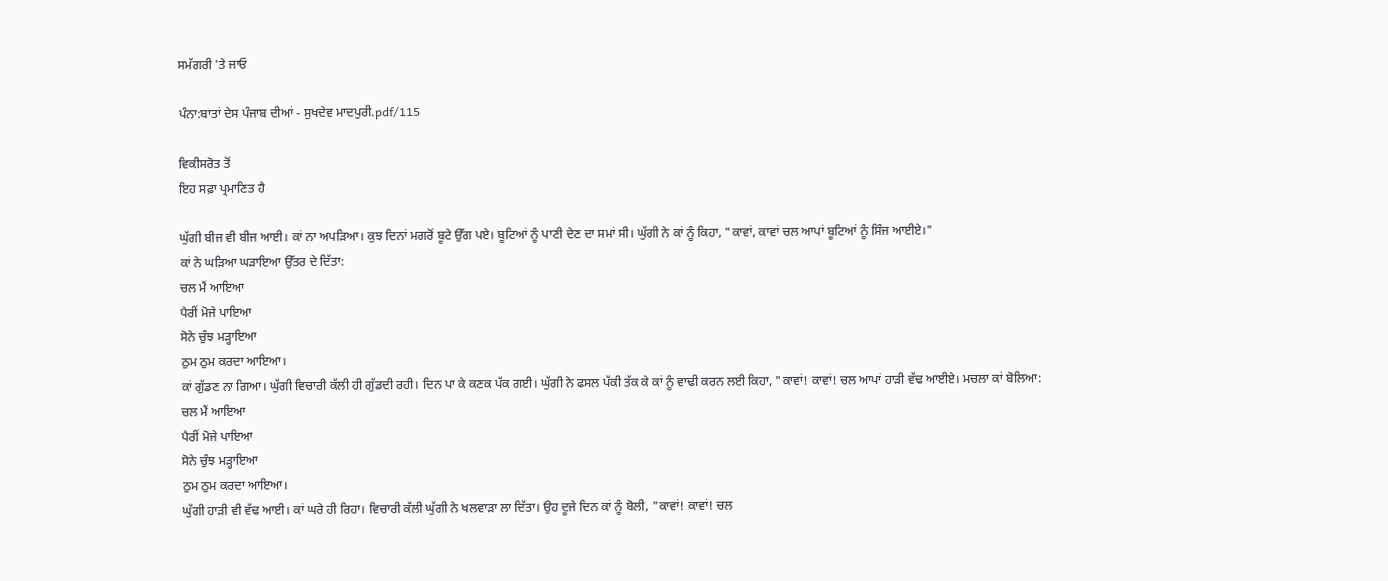ਸਮੱਗਰੀ 'ਤੇ ਜਾਓ

ਪੰਨਾ:ਬਾਤਾਂ ਦੇਸ ਪੰਜਾਬ ਦੀਆਂ - ਸੁਖਦੇਵ ਮਾਦਪੁਰੀ.pdf/115

ਵਿਕੀਸਰੋਤ ਤੋਂ
ਇਹ ਸਫ਼ਾ ਪ੍ਰਮਾਣਿਤ ਹੈ

ਘੁੱਗੀ ਬੀਜ ਵੀ ਬੀਜ ਆਈ। ਕਾਂ ਨਾ ਅਪੜਿਆ। ਕੁਝ ਦਿਨਾਂ ਮਗਰੋਂ ਬੂਟੇ ਉੱਗ ਪਏ। ਬੂਟਿਆਂ ਨੂੰ ਪਾਣੀ ਦੇਣ ਦਾ ਸਮਾਂ ਸੀ। ਘੁੱਗੀ ਨੇ ਕਾਂ ਨੂੰ ਕਿਹਾ, "ਕਾਵਾਂ, ਕਾਵਾਂ ਚਲ ਆਪਾਂ ਬੂਟਿਆਂ ਨੂੰ ਸਿੰਜ ਆਈਏ।"
ਕਾਂ ਨੇ ਘੜਿਆ ਘੜਾਇਆ ਉੱਤਰ ਦੇ ਦਿੱਤਾ:
ਚਲ ਮੈਂ ਆਇਆ
ਪੈਰੀਂ ਮੋਜੇ ਪਾਇਆ
ਸੋਨੇ ਚੁੰਝ ਮੜ੍ਹਾਇਆ
ਠੁਮ ਠੁਮ ਕਰਦਾ ਆਇਆ।
ਕਾਂ ਗੁੱਡਣ ਨਾ ਗਿਆ। ਘੁੱਗੀ ਵਿਚਾਰੀ ਕੱਲੀ ਹੀ ਗੁੱਡਦੀ ਰਹੀ। ਦਿਨ ਪਾ ਕੇ ਕਣਕ ਪੱਕ ਗਈ। ਘੁੱਗੀ ਨੇ ਫਸਲ ਪੱਕੀ ਤੱਕ ਕੇ ਕਾਂ ਨੂੰ ਵਾਢੀ ਕਰਨ ਲਈ ਕਿਹਾ, "ਕਾਵਾਂ! ਕਾਵਾਂ! ਚਲ ਆਪਾਂ ਹਾੜੀ ਵੱਢ ਆਈਏ। ਮਚਲਾ ਕਾਂ ਬੋਲਿਆ:
ਚਲ ਮੈਂ ਆਇਆ
ਪੈਰੀਂ ਮੋਜੇ ਪਾਇਆ
ਸੋਨੇ ਚੁੰਝ ਮੜ੍ਹਾਇਆ
ਠੁਮ ਠੁਮ ਕਰਦਾ ਆਇਆ।
ਘੁੱਗੀ ਹਾੜੀ ਵੀ ਵੱਢ ਆਈ। ਕਾਂ ਘਰੇ ਹੀ ਰਿਹਾ। ਵਿਚਾਰੀ ਕੱਲੀ ਘੁੱਗੀ ਨੇ ਖਲਵਾੜਾ ਲਾ ਦਿੱਤਾ। ਉਹ ਦੂਜੇ ਦਿਨ ਕਾਂ ਨੂੰ ਬੋਲੀ, "ਕਾਵਾਂ! ਕਾਵਾਂ! ਚਲ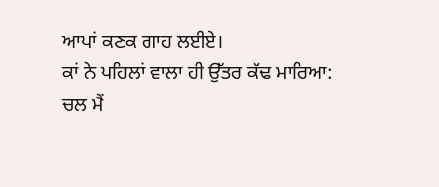ਆਪਾਂ ਕਣਕ ਗਾਹ ਲਈਏ।
ਕਾਂ ਨੇ ਪਹਿਲਾਂ ਵਾਲਾ ਹੀ ਉੱਤਰ ਕੱਢ ਮਾਰਿਆ:
ਚਲ ਮੈਂ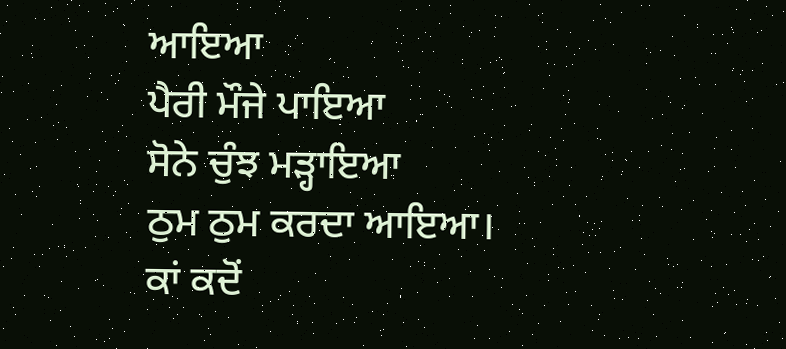ਆਇਆ
ਪੈਰੀ ਮੌਜੇ ਪਾਇਆ
ਸੋਨੇ ਚੁੰਝ ਮੜ੍ਹਾਇਆ
ਠੁਮ ਠੁਮ ਕਰਦਾ ਆਇਆ।
ਕਾਂ ਕਦੋਂ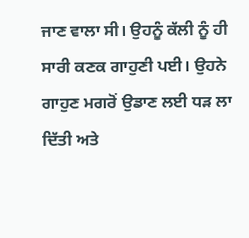ਜਾਣ ਵਾਲਾ ਸੀ। ਉਹਨੂੰ ਕੱਲੀ ਨੂੰ ਹੀ ਸਾਰੀ ਕਣਕ ਗਾਹੁਣੀ ਪਈ। ਉਹਨੇ ਗਾਹੁਣ ਮਗਰੋਂ ਉਡਾਣ ਲਈ ਧੜ ਲਾ ਦਿੱਤੀ ਅਤੇ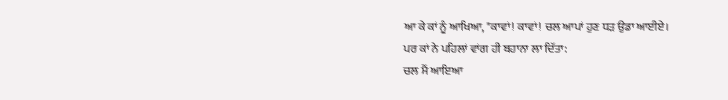ਆ ਕੇ ਕਾਂ ਨੂੰ ਆਖਿਆ, "ਕਾਵਾਂ! ਕਾਵਾਂ! ਚਲ ਆਪਾਂ ਹੁਣ ਧੜ ਉਡਾ ਆਈਏ।
ਪਰ ਕਾਂ ਨੇ ਪਹਿਲਾਂ ਵਾਂਗ ਹੀ ਬਹਾਨਾ ਲਾ ਦਿੱਤਾ:
ਚਲ ਮੈਂ ਆਇਆ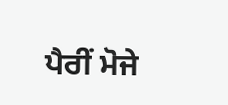ਪੈਰੀਂ ਮੋਜੇ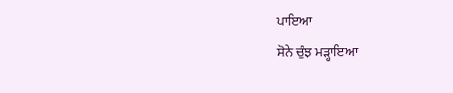ਪਾਇਆ
ਸੋਨੇ ਚੁੰਝ ਮੜ੍ਹਾਇਆ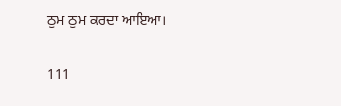ਠੁਮ ਠੁਮ ਕਰਦਾ ਆਇਆ।

111